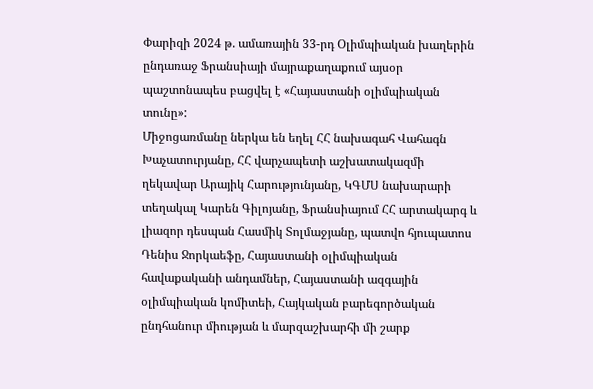Փարիզի 2024 թ. ամառային 33-րդ Օլիմպիական խաղերին ընդառաջ Ֆրանսիայի մայրաքաղաքում այսօր պաշտոնապես բացվել է «Հայաստանի օլիմպիական տունը»:
Միջոցառմանը ներկա են եղել ՀՀ նախագահ Վահագն Խաչատուրյանը, ՀՀ վարչապետի աշխատակազմի ղեկավար Արայիկ Հարությունյանը, ԿԳՄՍ նախարարի տեղակալ Կարեն Գիլոյանը, Ֆրանսիայում ՀՀ արտակարգ և լիազոր դեսպան Հասմիկ Տոլմաջյանը, պատվո հյուպատոս Դենիս Ջորկաեֆը, Հայաստանի օլիմպիական հավաքականի անդամներ, Հայաստանի ազգային օլիմպիական կոմիտեի, Հայկական բարեգործական ընդհանուր միության և մարզաշխարհի մի շարք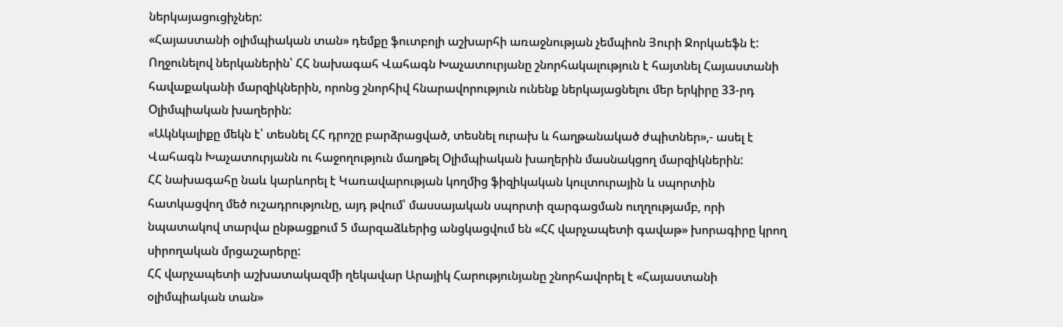ներկայացուցիչներ:
«Հայաստանի օլիմպիական տան» դեմքը ֆուտբոլի աշխարհի առաջնության չեմպիոն Յուրի Ջորկաեֆն է:
Ողջունելով ներկաներին՝ ՀՀ նախագահ Վահագն Խաչատուրյանը շնորհակալություն է հայտնել Հայաստանի հավաքականի մարզիկներին, որոնց շնորհիվ հնարավորություն ունենք ներկայացնելու մեր երկիրը 33-րդ Օլիմպիական խաղերին:
«Ակնկալիքը մեկն է՝ տեսնել ՀՀ դրոշը բարձրացված, տեսնել ուրախ և հաղթանակած ժպիտներ»,- ասել է Վահագն Խաչատուրյանն ու հաջողություն մաղթել Օլիմպիական խաղերին մասնակցող մարզիկներին:
ՀՀ նախագահը նաև կարևորել է Կառավարության կողմից ֆիզիկական կուլտուրային և սպորտին հատկացվող մեծ ուշադրությունը, այդ թվում՝ մասսայական սպորտի զարգացման ուղղությամբ, որի նպատակով տարվա ընթացքում 5 մարզաձևերից անցկացվում են «ՀՀ վարչապետի գավաթ» խորագիրը կրող սիրողական մրցաշարերը:
ՀՀ վարչապետի աշխատակազմի ղեկավար Արայիկ Հարությունյանը շնորհավորել է «Հայաստանի օլիմպիական տան»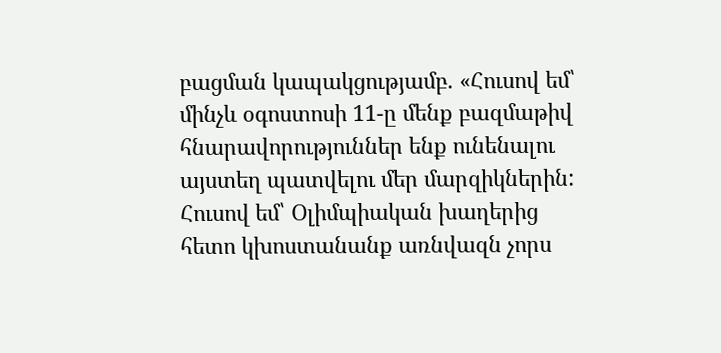բացման կապակցությամբ. «Հուսով եմ՝ մինչև օգոստոսի 11-ը մենք բազմաթիվ հնարավորություններ ենք ունենալու այստեղ պատվելու մեր մարզիկներին: Հուսով եմ՝ Օլիմպիական խաղերից հետո կխոստանանք առնվազն չորս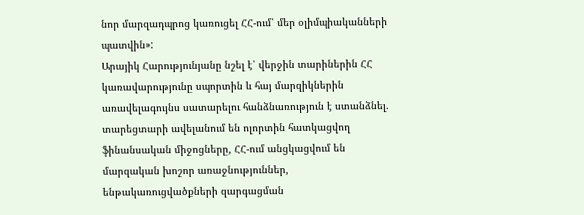նոր մարզադպրոց կառուցել ՀՀ-ում՝ մեր օլիմպիականների պատվին»:
Արայիկ Հարությունյանը նշել է՝ վերջին տարիներին ՀՀ կառավարությունը սպորտին և հայ մարզիկներին առավելագույնս սատարելու հանձնառություն է ստանձնել. տարեցտարի ավելանում են ոլորտին հատկացվող ֆինանսական միջոցները, ՀՀ-ում անցկացվում են մարզական խոշոր առաջնություններ, ենթակառուցվածքների զարգացման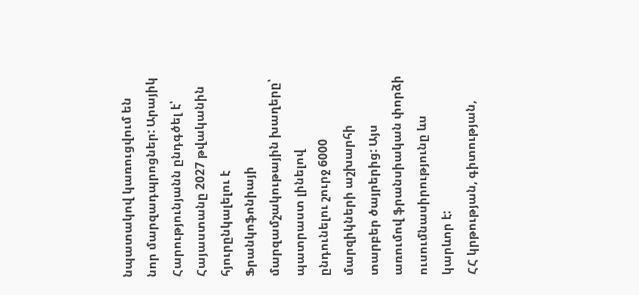նպատակով կառուցվում են նոր մարզադպրոցներ: Արայիկ Հարությունյանն ընդգծել է՝ Հայաստանը 2027 թվականին հյուրընկալելու է Ֆրանկոֆոնիայի մարզամշակութային խաղերը՝ պատրաստ լինելով ընդունելու շուրջ 6000 մարզիկների աշխարհի տարբեր ծայրերից: Այս առումով ֆրանսիական փորձի ուսումնասիրությունը ևս կարևոր է:
ՀՀ կրթության, գիտության,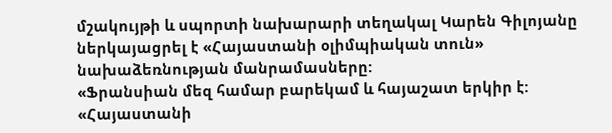մշակույթի և սպորտի նախարարի տեղակալ Կարեն Գիլոյանը ներկայացրել է «Հայաստանի օլիմպիական տուն» նախաձեռնության մանրամասները:
«Ֆրանսիան մեզ համար բարեկամ և հայաշատ երկիր է: «Հայաստանի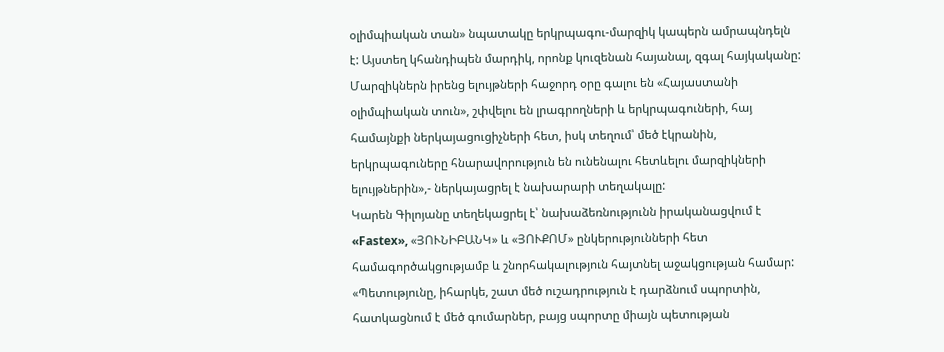օլիմպիական տան» նպատակը երկրպագու-մարզիկ կապերն ամրապնդելն է: Այստեղ կհանդիպեն մարդիկ, որոնք կուզենան հայանալ, զգալ հայկականը: Մարզիկներն իրենց ելույթների հաջորդ օրը գալու են «Հայաստանի օլիմպիական տուն», շփվելու են լրագրողների և երկրպագուների, հայ համայնքի ներկայացուցիչների հետ, իսկ տեղում՝ մեծ էկրանին, երկրպագուները հնարավորություն են ունենալու հետևելու մարզիկների ելույթներին»,- ներկայացրել է նախարարի տեղակալը:
Կարեն Գիլոյանը տեղեկացրել է՝ նախաձեռնությունն իրականացվում է «Fastex», «ՅՈՒՆԻԲԱՆԿ» և «ՅՈՒՔՈՄ» ընկերությունների հետ համագործակցությամբ և շնորհակալություն հայտնել աջակցության համար:
«Պետությունը, իհարկե, շատ մեծ ուշադրություն է դարձնում սպորտին, հատկացնում է մեծ գումարներ, բայց սպորտը միայն պետության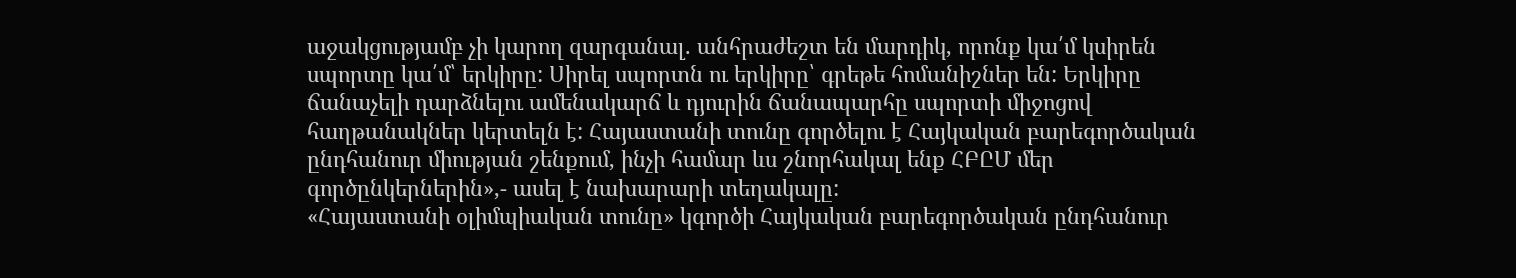աջակցությամբ չի կարող զարգանալ. անհրաժեշտ են մարդիկ, որոնք կա՛մ կսիրեն սպորտը կա՛մ՝ երկիրը: Սիրել սպորտն ու երկիրը՝ գրեթե հոմանիշներ են: Երկիրը ճանաչելի դարձնելու ամենակարճ և դյուրին ճանապարհը սպորտի միջոցով հաղթանակներ կերտելն է: Հայաստանի տունը գործելու է Հայկական բարեգործական ընդհանուր միության շենքում, ինչի համար ևս շնորհակալ ենք ՀԲԸՄ մեր գործընկերներին»,- ասել է նախարարի տեղակալը:
«Հայաստանի օլիմպիական տունը» կգործի Հայկական բարեգործական ընդհանուր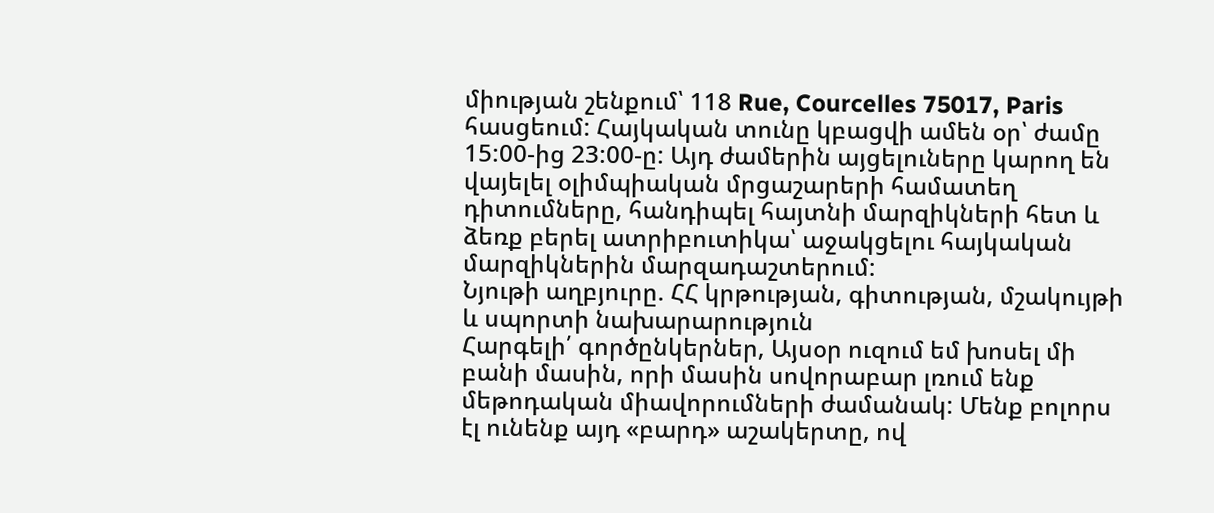միության շենքում՝ 118 Rue, Courcelles 75017, Paris հասցեում: Հայկական տունը կբացվի ամեն օր՝ ժամը 15:00-ից 23:00-ը: Այդ ժամերին այցելուները կարող են վայելել օլիմպիական մրցաշարերի համատեղ դիտումները, հանդիպել հայտնի մարզիկների հետ և ձեռք բերել ատրիբուտիկա՝ աջակցելու հայկական մարզիկներին մարզադաշտերում:
Նյութի աղբյուրը. ՀՀ կրթության, գիտության, մշակույթի և սպորտի նախարարություն
Հարգելի՛ գործընկերներ, Այսօր ուզում եմ խոսել մի բանի մասին, որի մասին սովորաբար լռում ենք մեթոդական միավորումների ժամանակ: Մենք բոլորս էլ ունենք այդ «բարդ» աշակերտը, ով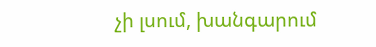չի լսում, խանգարում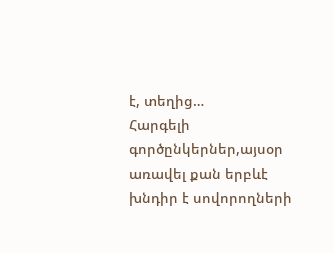է, տեղից…
Հարգելի գործընկերներ,այսօր առավել քան երբևէ խնդիր է սովորողների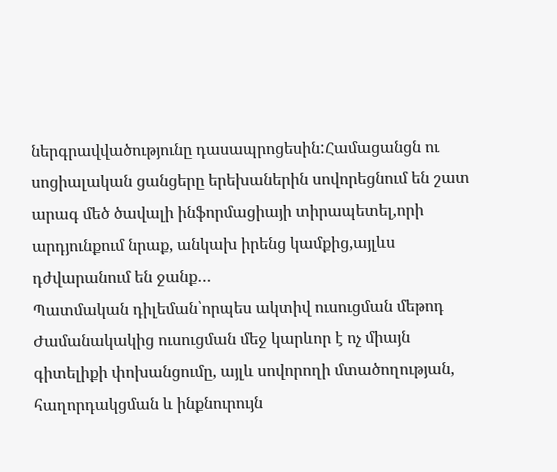ներգրավվածությունը դասապրոցեսին:Համացանցն ու սոցիալական ցանցերը երեխաներին սովորեցնում են շատ արագ մեծ ծավալի ինֆորմացիայի տիրապետել,որի արդյունքում նրաք, անկախ իրենց կամքից,այլևս դժվարանում են ջանք…
Պատմական դիլեման՝որպես ակտիվ ուսուցման մեթոդ Ժամանակակից ուսուցման մեջ կարևոր է ոչ միայն գիտելիքի փոխանցումը, այլև սովորողի մտածողության, հաղորդակցման և ինքնուրույն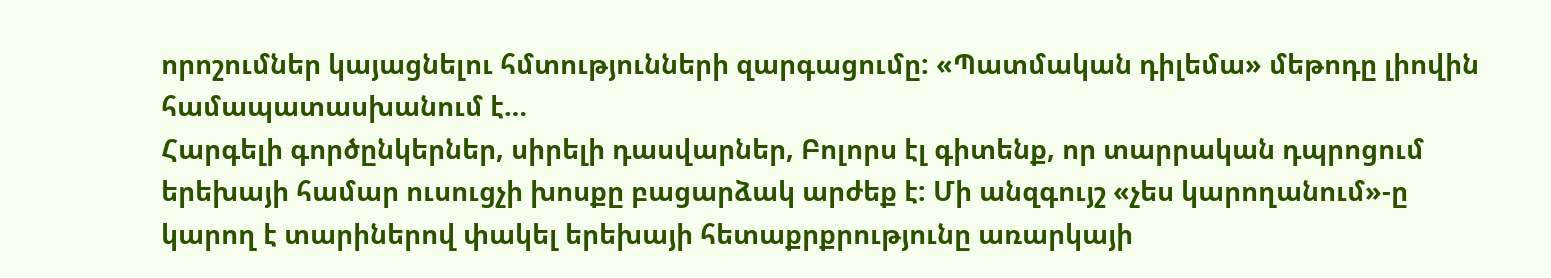որոշումներ կայացնելու հմտությունների զարգացումը: «Պատմական դիլեմա» մեթոդը լիովին համապատասխանում է…
Հարգելի գործընկերներ, սիրելի դասվարներ, Բոլորս էլ գիտենք, որ տարրական դպրոցում երեխայի համար ուսուցչի խոսքը բացարձակ արժեք է: Մի անզգույշ «չես կարողանում»-ը կարող է տարիներով փակել երեխայի հետաքրքրությունը առարկայի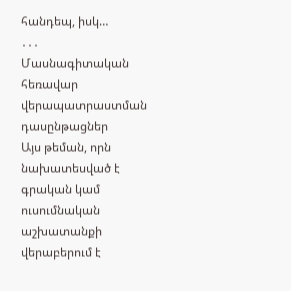հանդեպ, իսկ…
․․․
Մասնագիտական հեռավար վերապատրաստման դասընթացներ
Այս թեման, որն նախատեսված է գրական կամ ուսումնական աշխատանքի վերաբերում է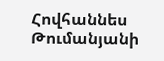Հովհաննես Թումանյանի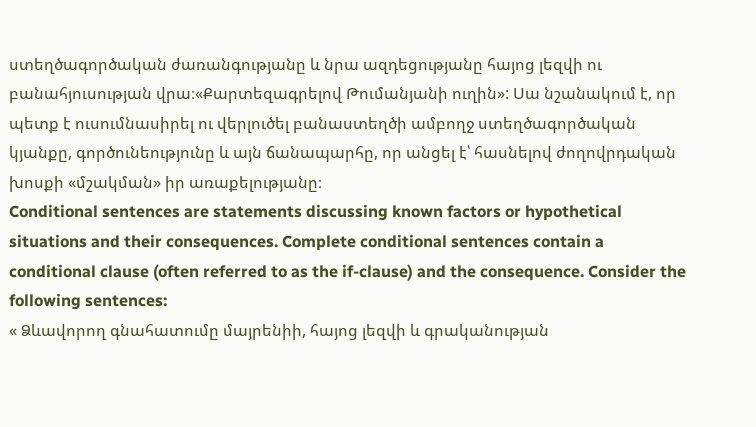ստեղծագործական ժառանգությանը և նրա ազդեցությանը հայոց լեզվի ու բանահյուսության վրա։«Քարտեզագրելով Թումանյանի ուղին»: Սա նշանակում է, որ պետք է ուսումնասիրել ու վերլուծել բանաստեղծի ամբողջ ստեղծագործական կյանքը, գործունեությունը և այն ճանապարհը, որ անցել է՝ հասնելով ժողովրդական խոսքի «մշակման» իր առաքելությանը։
Conditional sentences are statements discussing known factors or hypothetical situations and their consequences. Complete conditional sentences contain a conditional clause (often referred to as the if-clause) and the consequence. Consider the following sentences:
« Ձևավորող գնահատումը մայրենիի, հայոց լեզվի և գրականության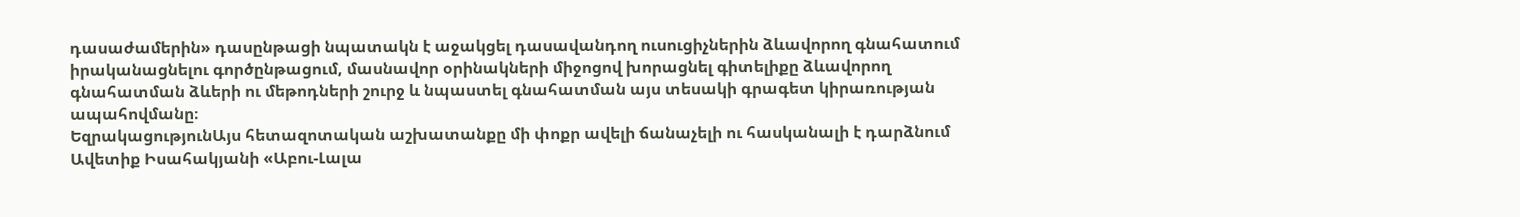դասաժամերին» դասընթացի նպատակն է աջակցել դասավանդող ուսուցիչներին ձևավորող գնահատում իրականացնելու գործընթացում, մասնավոր օրինակների միջոցով խորացնել գիտելիքը ձևավորող գնահատման ձևերի ու մեթոդների շուրջ և նպաստել գնահատման այս տեսակի գրագետ կիրառության ապահովմանը։
ԵզրակացությունԱյս հետազոտական աշխատանքը մի փոքր ավելի ճանաչելի ու հասկանալի է դարձնում Ավետիք Իսահակյանի «Աբու-Լալա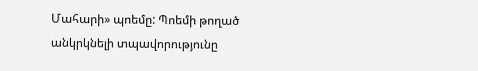Մահարի» պոեմը: Պոեմի թողած անկրկնելի տպավորությունը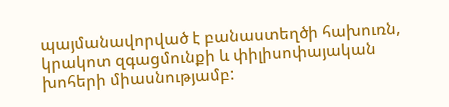պայմանավորված է բանաստեղծի հախուռն, կրակոտ զգացմունքի և փիլիսոփայական խոհերի միասնությամբ: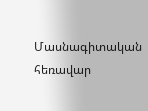Մասնագիտական հեռավար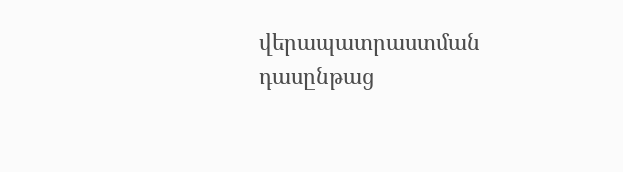վերապատրաստման դասընթաց